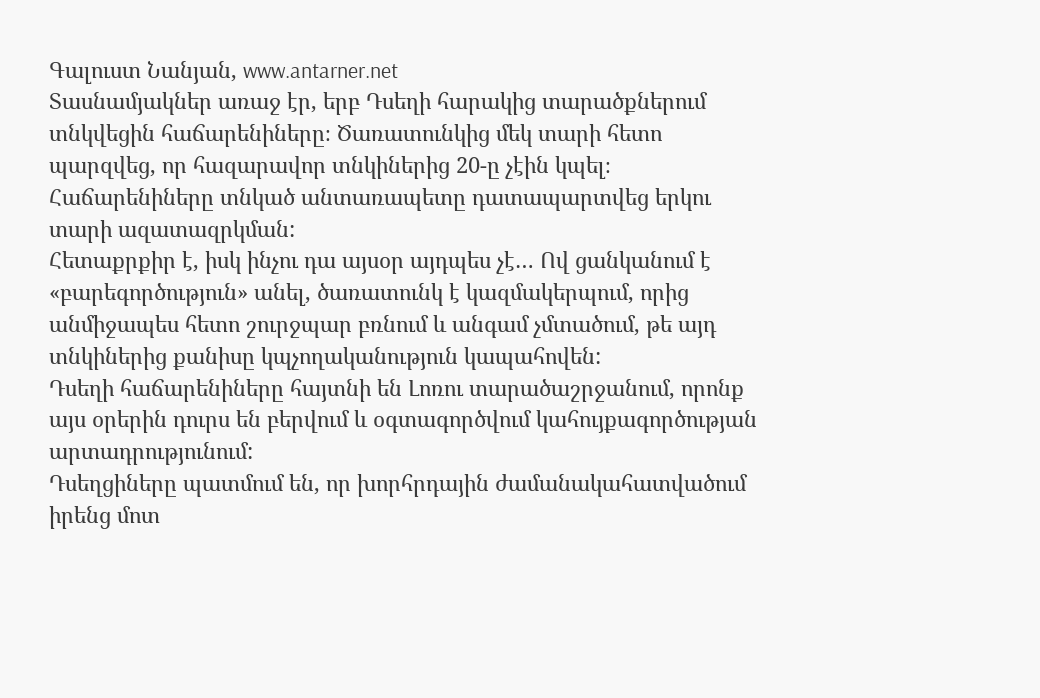Գալուստ Նանյան, www.antarner.net
Տասնամյակներ առաջ էր, երբ Դսեղի հարակից տարածքներում տնկվեցին հաճարենիները։ Ծառատունկից մեկ տարի հետո պարզվեց, որ հազարավոր տնկիներից 20-ը չէին կպել։ Հաճարենիները տնկած անտառապետը դատապարտվեց երկու տարի ազատազրկման:
Հետաքրքիր է, իսկ ինչու դա այսօր այդպես չէ… Ով ցանկանում է «բարեգործություն» անել, ծառատունկ է կազմակերպում, որից անմիջապես հետո շուրջպար բռնում և անգամ չմտածում, թե այդ տնկիներից քանիսը կպչողականություն կապահովեն:
Դսեղի հաճարենիները հայտնի են Լոռու տարածաշրջանում, որոնք այս օրերին դուրս են բերվում և օգտագործվում կահույքագործության արտադրությունում:
Դսեղցիները պատմում են, որ խորհրդային ժամանակահատվածում իրենց մոտ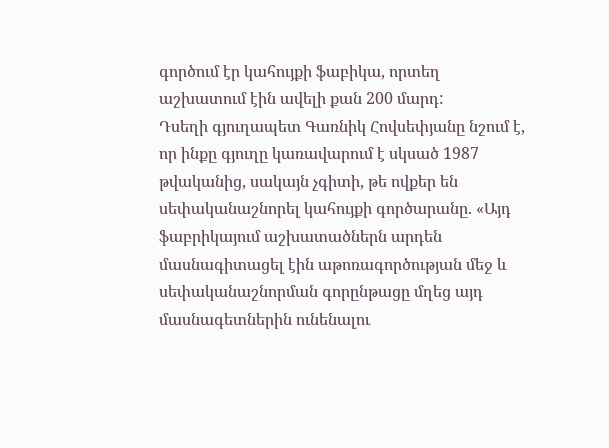գործում էր կահույքի ֆաբիկա, որտեղ աշխատում էին ավելի քան 200 մարդ:
Դսեղի գյուղապետ Գառնիկ Հովսեփյանը նշում է, որ ինքը գյուղը կառավարում է սկսած 1987 թվականից, սակայն չգիտի, թե ովքեր են սեփականաշնորել կահույքի գործարանը. «Այդ ֆաբրիկայում աշխատածներն արդեն մասնագիտացել էին աթոռագործության մեջ և սեփականաշնորման գորընթացը մղեց այդ մասնագետներին ունենալու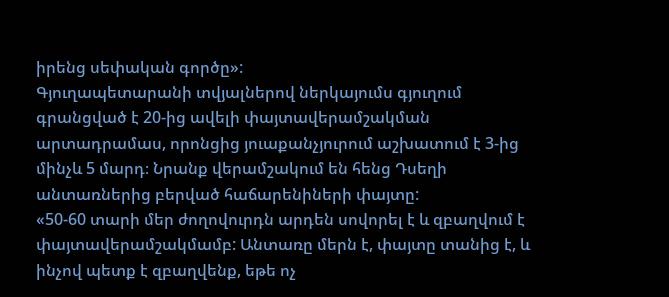իրենց սեփական գործը»:
Գյուղապետարանի տվյալներով ներկայումս գյուղում գրանցված է 20-ից ավելի փայտավերամշակման արտադրամաս, որոնցից յուաքանչյուրում աշխատում է 3-ից մինչև 5 մարդ։ Նրանք վերամշակում են հենց Դսեղի անտառներից բերված հաճարենիների փայտը:
«50-60 տարի մեր ժողովուրդն արդեն սովորել է և զբաղվում է փայտավերամշակմամբ: Անտառը մերն է, փայտը տանից է, և ինչով պետք է զբաղվենք, եթե ոչ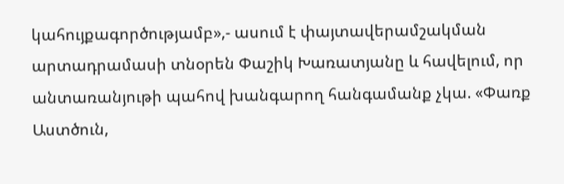կահույքագործությամբ»,- ասում է փայտավերամշակման արտադրամասի տնօրեն Փաշիկ Խառատյանը և հավելում, որ անտառանյութի պահով խանգարող հանգամանք չկա. «Փառք Աստծուն,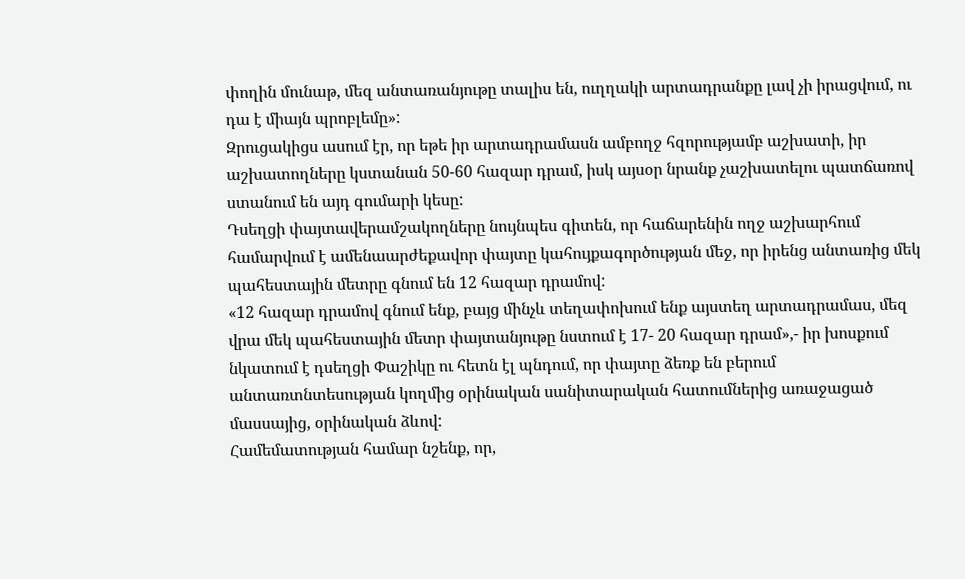փողին մունաթ, մեզ անտառանյութը տալիս են, ուղղակի արտադրանքը լավ չի իրացվում, ու դա է միայն պրոբլեմը»:
Զրուցակիցս ասում էր, որ եթե իր արտադրամասն ամբողջ հզորությամբ աշխատի, իր աշխատողները կստանան 50-60 հազար դրամ, իսկ այսօր նրանք չաշխատելու պատճառով ստանում են այդ գումարի կեսը:
Դսեղցի փայտավերամշակողները նույնպես գիտեն, որ հաճարենին ողջ աշխարհում համարվում է ամենաարժեքավոր փայտը կահույքագործության մեջ, որ իրենց անտառից մեկ պահեստային մետրը գնում են 12 հազար դրամով:
«12 հազար դրամով գնում ենք, բայց մինչև տեղափոխում ենք այստեղ արտադրամաս, մեզ վրա մեկ պահեստային մետր փայտանյութը նստում է 17- 20 հազար դրամ»,- իր խոսքում նկատում է դսեղցի Փաշիկը ու հետն էլ պնդում, որ փայտը ձեռք են բերում անտառտնտեսության կողմից օրինական սանիտարական հատումներից առաջացած մասսայից, օրինական ձևով:
Համեմատության համար նշենք, որ,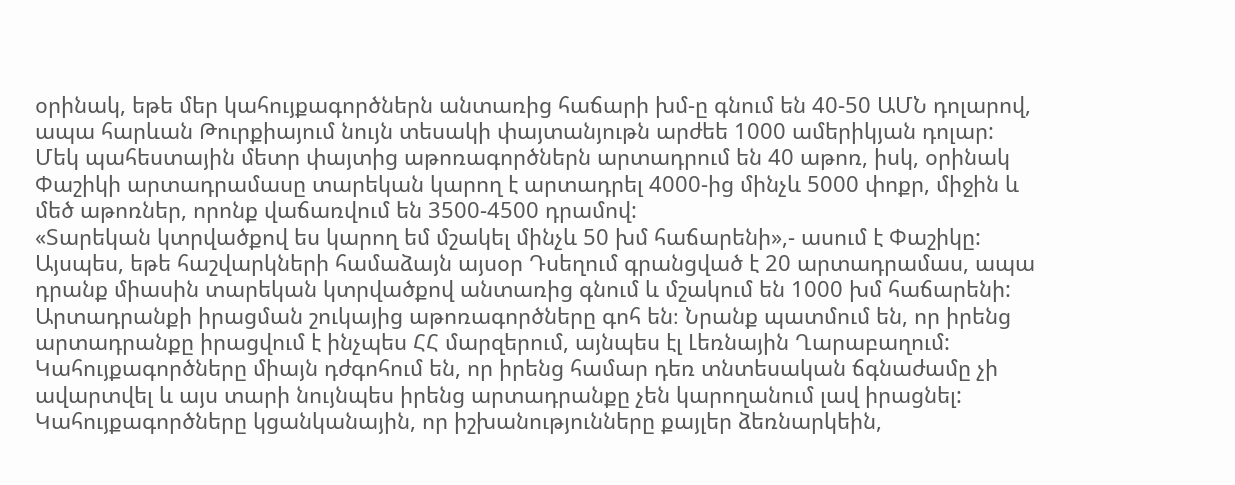օրինակ, եթե մեր կահույքագործներն անտառից հաճարի խմ-ը գնում են 40-50 ԱՄՆ դոլարով, ապա հարևան Թուրքիայում նույն տեսակի փայտանյութն արժեե 1000 ամերիկյան դոլար:
Մեկ պահեստային մետր փայտից աթոռագործներն արտադրում են 40 աթոռ, իսկ, օրինակ Փաշիկի արտադրամասը տարեկան կարող է արտադրել 4000-ից մինչև 5000 փոքր, միջին և մեծ աթոռներ, որոնք վաճառվում են 3500-4500 դրամով:
«Տարեկան կտրվածքով ես կարող եմ մշակել մինչև 50 խմ հաճարենի»,- ասում է Փաշիկը:
Այսպես, եթե հաշվարկների համաձայն այսօր Դսեղում գրանցված է 20 արտադրամաս, ապա դրանք միասին տարեկան կտրվածքով անտառից գնում և մշակում են 1000 խմ հաճարենի:
Արտադրանքի իրացման շուկայից աթոռագործները գոհ են։ Նրանք պատմում են, որ իրենց արտադրանքը իրացվում է ինչպես ՀՀ մարզերում, այնպես էլ Լեռնային Ղարաբաղում: Կահույքագործները միայն դժգոհում են, որ իրենց համար դեռ տնտեսական ճգնաժամը չի ավարտվել և այս տարի նույնպես իրենց արտադրանքը չեն կարողանում լավ իրացնել:
Կահույքագործները կցանկանային, որ իշխանությունները քայլեր ձեռնարկեին,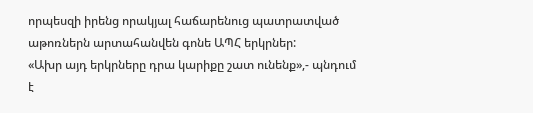որպեսզի իրենց որակյալ հաճարենուց պատրատված աթոռներն արտահանվեն գոնե ԱՊՀ երկրներ:
«Ախր այդ երկրները դրա կարիքը շատ ունենք»,- պնդում է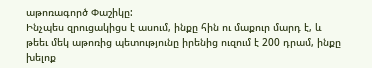աթոռագործ Փաշիկը:
Ինչպես զրուցակիցս է ասում, ինքը հին ու մաքուր մարդ է, և թեեւ մեկ աթոռից պետությունը իրենից ուզում է 200 դրամ, ինքը խելոք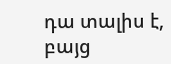դա տալիս է, բայց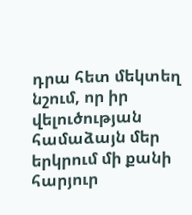դրա հետ մեկտեղ նշում, որ իր վելուծության համաձայն մեր երկրում մի քանի հարյուր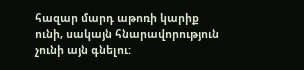հազար մարդ աթոռի կարիք ունի, սակայն հնարավորություն չունի այն գնելու: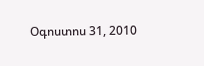Օգոստոս 31, 2010